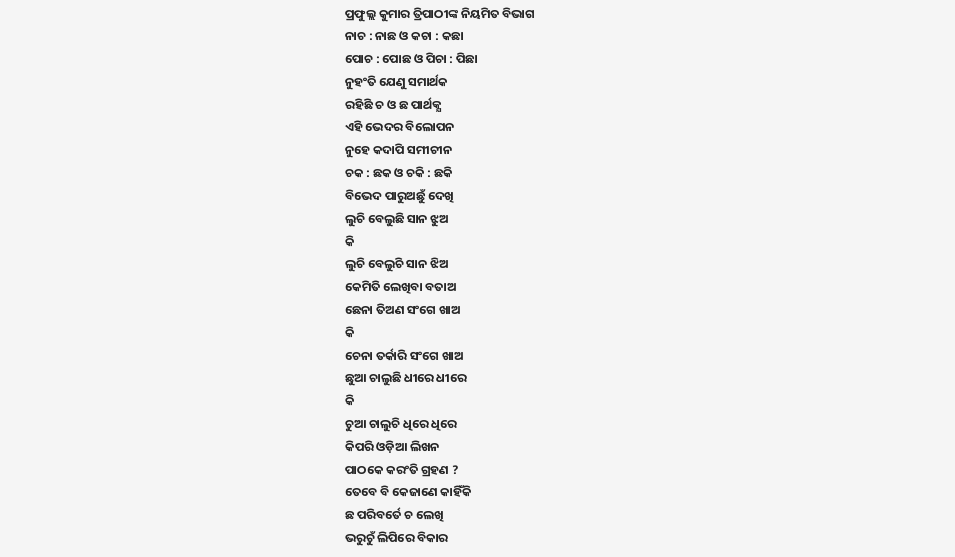ପ୍ରଫୁଲ୍ଲ କୁମାର ତ୍ରିପାଠୀଙ୍କ ନିୟମିତ ବିଭାଗ
ନାଚ : ନାଛ ଓ କଚା : କଛା
ପୋଚ : ପୋଛ ଓ ପିଚା : ପିଛା
ନୁହଂତି ଯେଣୁ ସମାର୍ଥକ
ରହିଛି ଚ ଓ ଛ ପାର୍ଥକ୍ଯ
ଏହି ଭେଦର ବିଲୋପନ
ନୁହେ କଦାପି ସମୀଚୀନ
ଚକ : ଛକ ଓ ଚକି : ଛକି
ବିଭେଦ ପାରୁଅଛୁଁ ଦେଖି
ଲୁଚି ବେଲୁଛି ସାନ ଝୁଅ
କି
ଲୁଚି ବେଲୁଚି ସାନ ଝିଅ
କେମିତି ଲେଖିବା ବତାଅ
ଛେନା ତିଅଣ ସଂଗେ ଖାଅ
କି
ଚେନା ତର୍କାରି ସଂଗେ ଖାଅ
ଛୁଆ ଚାଲୁଛି ଧୀରେ ଧୀରେ
କି
ଚୁଆ ଚାଲୁଚି ଧିରେ ଧିରେ
କିପରି ଓଡ଼ିଆ ଲିଖନ
ପାଠକେ କରଂତି ଗ୍ରହଣ ?
ତେବେ ବି କେଜାଣେ କାହିଁକି
ଛ ପରିବର୍ତେ ଚ ଲେଖି
ଭରୁଚୁଁ ଲିପିରେ ବିକାର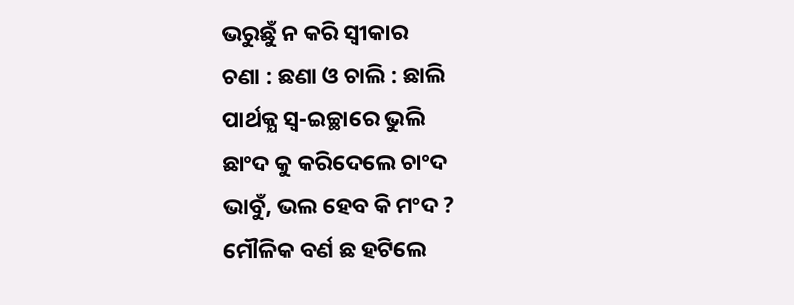ଭରୁଛୁଁ ନ କରି ସ୍ବୀକାର
ଚଣା : ଛଣା ଓ ଚାଲି : ଛାଲି
ପାର୍ଥକ୍ଯ ସ୍ବ-ଇଚ୍ଛାରେ ଭୁଲି
ଛାଂଦ କୁ କରିଦେଲେ ଚାଂଦ
ଭାବୁଁ, ଭଲ ହେବ କି ମଂଦ ?
ମୌଳିକ ବର୍ଣ ଛ ହଟିଲେ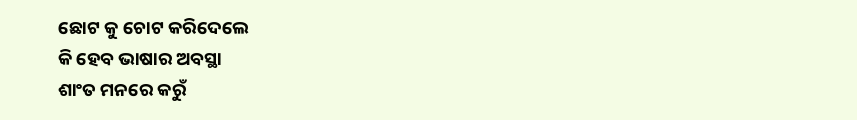ଛୋଟ କୁ ଚୋଟ କରିଦେଲେ
କି ହେବ ଭାଷାର ଅବସ୍ଥା
ଶାଂତ ମନରେ କରୁଁ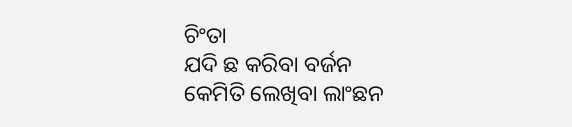ଚିଂତା
ଯଦି ଛ କରିବା ବର୍ଜନ
କେମିତି ଲେଖିବା ଲାଂଛନ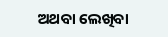ଅଥବା ଲେଖିବା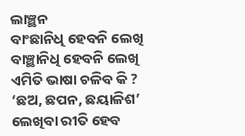ଲାଞ୍ଛନ
ବାଂଛାନିଧି ହେବନି ଲେଖି
ବାଞ୍ଛାନିଧି ହେବନି ଲେଖି
ଏମିତି ଭାଷା ଚଳିବ କି ?
‘ଛଅ, ଛପନ, ଛୟାଳିଶ’
ଲେଖିବା ରୀତି ହେବ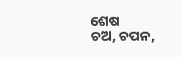ଶେଷ
ଚଅ, ଚପନ,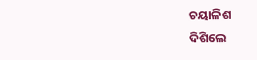ଚୟାଳିଶ
ଦିଶିଲେ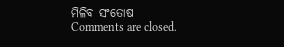ମିଳିବ ସଂତୋଷ
Comments are closed.